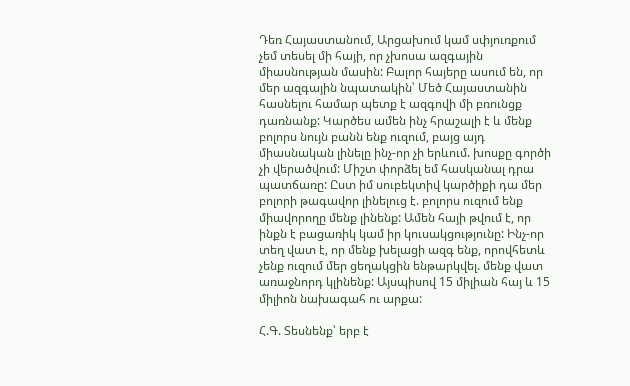Դեռ Հայաստանում, Արցախում կամ սփյուռքում չեմ տեսել մի հայի, որ չխոսա ազգային միասնության մասին: Բալոր հայերը ասում են, որ մեր ազգային նպատակին՝ Մեծ Հայաստանին հասնելու համար պետք է ազգովի մի բռունցք դառնանք: Կարծես ամեն ինչ հրաշալի է և մենք բոլորս նույն բանն ենք ուզում, բայց այդ միասնական լինելը ինչ-որ չի երևում. խոսքը գործի չի վերածվում: Միշտ փորձել եմ հասկանալ դրա պատճառը: Ըստ իմ սուբեկտիվ կարծիքի դա մեր բոլորի թագավոր լինելուց է. բոլորս ուզում ենք միավորողը մենք լինենք: Ամեն հայի թվում է, որ ինքն է բացառիկ կամ իր կուսակցությունը: Ինչ-որ տեղ վատ է, որ մենք խելացի ազգ ենք, որովհետև չենք ուզում մեր ցեղակցին ենթարկվել. մենք վատ առաջնորդ կլինենք: Այսպիսով 15 միլիան հայ և 15 միլիոն նախագահ ու արքա:

Հ.Գ. Տեսնենք՝ երբ է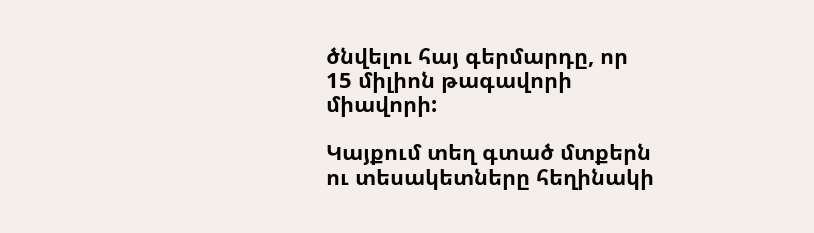ծնվելու հայ գերմարդը, որ 15 միլիոն թագավորի միավորի:

Կայքում տեղ գտած մտքերն ու տեսակետները հեղինակի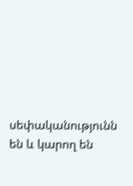սեփականությունն են և կարող են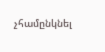չհամընկնել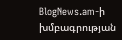BlogNews.am-ի խմբագրության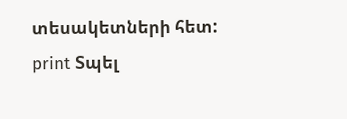տեսակետների հետ:
print Տպել